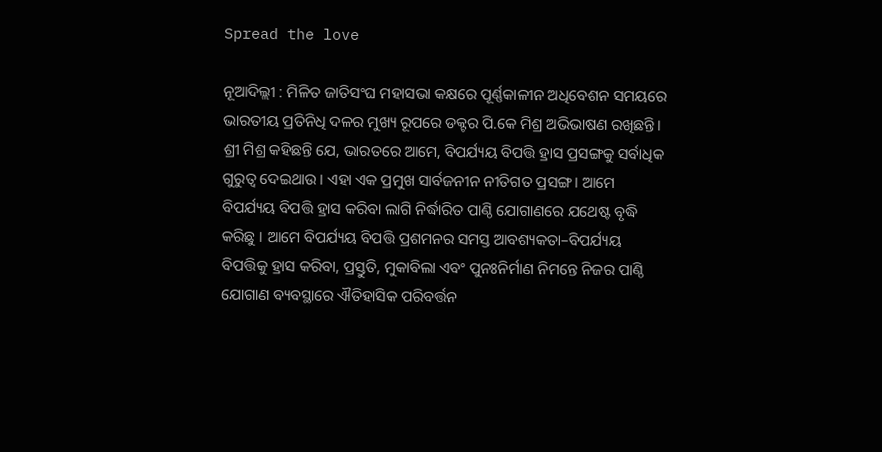Spread the love

ନୂଆଦିଲ୍ଲୀ : ମିଳିତ ଜାତିସଂଘ ମହାସଭା କକ୍ଷରେ ପୂର୍ଣ୍ଣକାଳୀନ ଅଧିବେଶନ ସମୟରେ ଭାରତୀୟ ପ୍ରତିନିଧି ଦଳର ମୁଖ୍ୟ ରୂପରେ ଡକ୍ଟର ପି.କେ ମିଶ୍ର ଅଭିଭାଷଣ ରଖିଛନ୍ତି। ଶ୍ରୀ ମିଶ୍ର କହିଛନ୍ତି ଯେ, ଭାରତରେ ଆମେ, ବିପର୍ଯ୍ୟୟ ବିପତ୍ତି ହ୍ରାସ ପ୍ରସଙ୍ଗକୁ ସର୍ବାଧିକ ଗୁରୁତ୍ୱ ଦେଇଥାଉ। ଏହା ଏକ ପ୍ରମୁଖ ସାର୍ବଜନୀନ ନୀତିଗତ ପ୍ରସଙ୍ଗ। ଆମେ ବିପର୍ଯ୍ୟୟ ବିପତ୍ତି ହ୍ରାସ କରିବା ଲାଗି ନିର୍ଦ୍ଧାରିତ ପାଣ୍ଠି ଯୋଗାଣରେ ଯଥେଷ୍ଟ ବୃଦ୍ଧି କରିଛୁ । ଆମେ ବିପର୍ଯ୍ୟୟ ବିପତ୍ତି ପ୍ରଶମନର ସମସ୍ତ ଆବଶ୍ୟକତା–ବିପର୍ଯ୍ୟୟ ବିପତ୍ତିକୁ ହ୍ରାସ କରିବା, ପ୍ରସ୍ତୁତି, ମୁକାବିଲା ଏବଂ ପୁନଃନିର୍ମାଣ ନିମନ୍ତେ ନିଜର ପାଣ୍ଠି ଯୋଗାଣ ବ୍ୟବସ୍ଥାରେ ଐତିହାସିକ ପରିବର୍ତ୍ତନ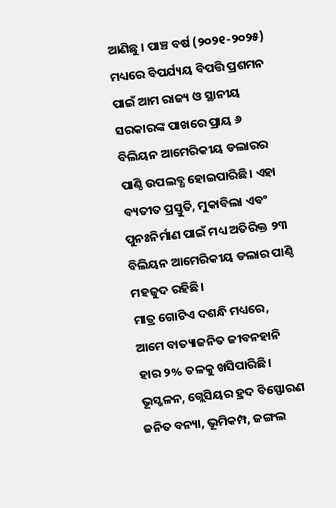ଆଣିଛୁ । ପାଞ୍ଚ ବର୍ଷ (୨୦୨୧-୨୦୨୫) ମଧ୍ୟରେ ବିପର୍ଯ୍ୟୟ ବିପତ୍ତି ପ୍ରଶମନ ପାଇଁ ଆମ ରାଜ୍ୟ ଓ ସ୍ଥାନୀୟ ସରକାରଙ୍କ ପାଖରେ ପ୍ରାୟ ୬ ବିଲିୟନ ଆମେରିକୀୟ ଡଲାରର ପାଣ୍ଠି ଉପଲବ୍ଧ ହୋଇପାରିଛି। ଏହା ବ୍ୟତୀତ ପ୍ରସ୍ତୁତି, ମୁକାବିଲା ଏବଂ ପୁନଃନିର୍ମାଣ ପାଇଁ ମଧ୍ୟ ଅତିରିକ୍ତ ୨୩ ବିଲିୟନ ଆମେରିକୀୟ ଡଲାର ପାଣ୍ଠି ମହଜୁଦ ରହିଛି।
ମାତ୍ର ଗୋଟିଏ ଦଶନ୍ଧି ମଧ୍ୟରେ, ଆମେ ବାତ୍ୟାଜନିତ ଜୀବନହାନି ହାର ୨% ତଳକୁ ଖସିପାରିଛି। ଭୂସ୍ଖଳନ, ଗ୍ଲେସିୟର ହ୍ରଦ ବିସ୍ଫୋରଣ ଜନିତ ବନ୍ୟା, ଭୂମିକମ୍ପ, ଜଙ୍ଗଲ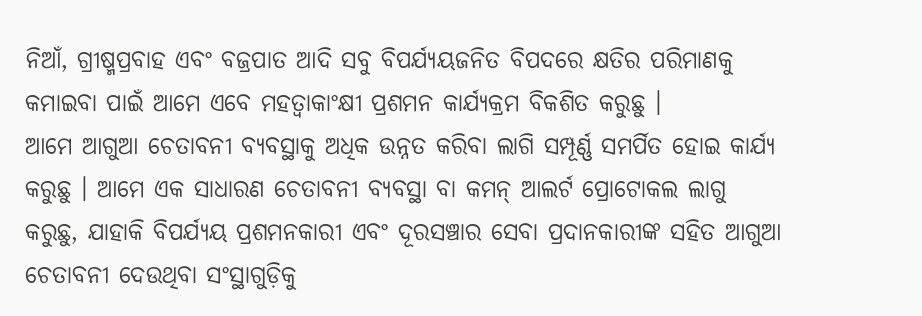ନିଆଁ, ଗ୍ରୀଷ୍ମପ୍ରବାହ ଏବଂ ବଜ୍ରପାତ ଆଦି ସବୁ ବିପର୍ଯ୍ୟୟଜନିତ ବିପଦରେ କ୍ଷତିର ପରିମାଣକୁ କମାଇବା ପାଇଁ ଆମେ ଏବେ ମହତ୍ୱାକାଂକ୍ଷୀ ପ୍ରଶମନ କାର୍ଯ୍ୟକ୍ରମ ବିକଶିତ କରୁଛୁ ।
ଆମେ ଆଗୁଆ ଚେତାବନୀ ବ୍ୟବସ୍ଥାକୁ ଅଧିକ ଉନ୍ନତ କରିବା ଲାଗି ସମ୍ପୂର୍ଣ୍ଣ ସମର୍ପିତ ହୋଇ କାର୍ଯ୍ୟ କରୁଛୁ । ଆମେ ଏକ ସାଧାରଣ ଚେତାବନୀ ବ୍ୟବସ୍ଥା ବା କମନ୍‌ ଆଲର୍ଟ ପ୍ରୋଟୋକଲ ଲାଗୁ କରୁଛୁ, ଯାହାକି ବିପର୍ଯ୍ୟୟ ପ୍ରଶମନକାରୀ ଏବଂ ଦୂରସଞ୍ଚାର ସେବା ପ୍ରଦାନକାରୀଙ୍କ ସହିତ ଆଗୁଆ ଚେତାବନୀ ଦେଉଥିବା ସଂସ୍ଥାଗୁଡ଼ିକୁ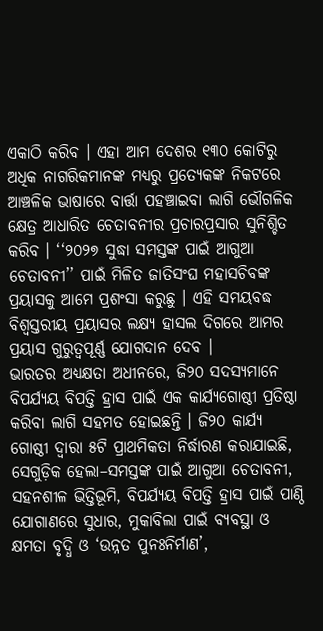ଏକାଠି କରିବ । ଏହା ଆମ ଦେଶର ୧୩୦ କୋଟିରୁ ଅଧିକ ନାଗରିକମାନଙ୍କ ମଧ୍ୟରୁ ପ୍ରତ୍ୟେକଙ୍କ ନିକଟରେ ଆଞ୍ଚଳିକ ଭାଷାରେ ବାର୍ତ୍ତା ପହଞ୍ଚାଇବା ଲାଗି ଭୌଗଳିକ କ୍ଷେତ୍ର ଆଧାରିତ ଚେତାବନୀର ପ୍ରଚାରପ୍ରସାର ସୁନିଶ୍ଚିତ କରିବ । ‘‘୨୦୨୭ ସୁଦ୍ଧା ସମସ୍ତଙ୍କ ପାଇଁ ଆଗୁଆ ଚେତାବନୀ’’ ପାଇଁ ମିଳିତ ଜାତିସଂଘ ମହାସଚିବଙ୍କ ପ୍ରୟାସକୁ ଆମେ ପ୍ରଶଂସା କରୁଛୁ । ଏହି ସମୟବଦ୍ଧ ବିଶ୍ୱସ୍ତରୀୟ ପ୍ରୟାସର ଲକ୍ଷ୍ୟ ହାସଲ ଦିଗରେ ଆମର ପ୍ରୟାସ ଗୁରୁତ୍ୱପୂର୍ଣ୍ଣ ଯୋଗଦାନ ଦେବ ।
ଭାରତର ଅଧ୍ୟକ୍ଷତା ଅଧୀନରେ, ଜି୨୦ ସଦସ୍ୟମାନେ ବିପର୍ଯ୍ୟୟ ବିପତ୍ତି ହ୍ରାସ ପାଇଁ ଏକ କାର୍ଯ୍ୟଗୋଷ୍ଠୀ ପ୍ରତିଷ୍ଠା କରିବା ଲାଗି ସହମତ ହୋଇଛନ୍ତି । ଜି୨୦ କାର୍ଯ୍ୟ ଗୋଷ୍ଠୀ ଦ୍ୱାରା ୫ଟି ପ୍ରାଥମିକତା ନିର୍ଦ୍ଧାରଣ କରାଯାଇଛି, ସେଗୁଡ଼ିକ ହେଲା–ସମସ୍ତଙ୍କ ପାଇଁ ଆଗୁଆ ଚେତାବନୀ, ସହନଶୀଳ ଭିତ୍ତିଭୂମି, ବିପର୍ଯ୍ୟୟ ବିପତ୍ତି ହ୍ରାସ ପାଇଁ ପାଣ୍ଠି ଯୋଗାଣରେ ସୁଧାର, ମୁକାବିଲା ପାଇଁ ବ୍ୟବସ୍ଥା ଓ କ୍ଷମତା ବୃଦ୍ଧି ଓ ‘ଉନ୍ନତ ପୁନଃନିର୍ମାଣ’,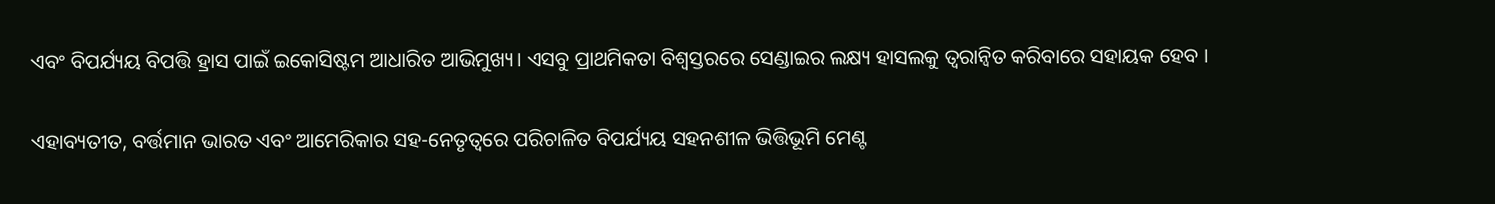ଏବଂ ବିପର୍ଯ୍ୟୟ ବିପତ୍ତି ହ୍ରାସ ପାଇଁ ଇକୋସିଷ୍ଟମ ଆଧାରିତ ଆଭିମୁଖ୍ୟ। ଏସବୁ ପ୍ରାଥମିକତା ବିଶ୍ୱସ୍ତରରେ ସେଣ୍ଡାଇର ଲକ୍ଷ୍ୟ ହାସଲକୁ ତ୍ୱରାନ୍ୱିତ କରିବାରେ ସହାୟକ ହେବ ।

ଏହାବ୍ୟତୀତ, ବର୍ତ୍ତମାନ ଭାରତ ଏବଂ ଆମେରିକାର ସହ-ନେତୃତ୍ୱରେ ପରିଚାଳିତ ବିପର୍ଯ୍ୟୟ ସହନଶୀଳ ଭିତ୍ତିଭୂମି ମେଣ୍ଟ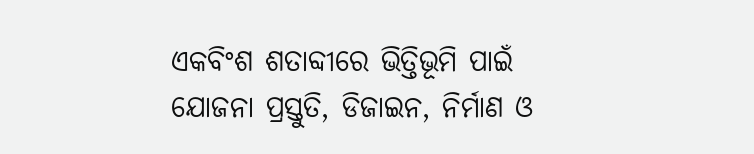ଏକବିଂଶ ଶତାବ୍ଦୀରେ ଭିତ୍ତିଭୂମି ପାଇଁ ଯୋଜନା ପ୍ରସ୍ତୁତି, ଡିଜାଇନ, ନିର୍ମାଣ ଓ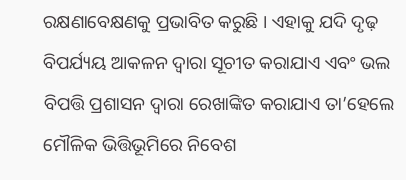ରକ୍ଷଣାବେକ୍ଷଣକୁ ପ୍ରଭାବିତ କରୁଛି । ଏହାକୁ ଯଦି ଦୃଢ଼ ବିପର୍ଯ୍ୟୟ ଆକଳନ ଦ୍ୱାରା ସୂଚୀତ କରାଯାଏ ଏବଂ ଭଲ ବିପତ୍ତି ପ୍ରଶାସନ ଦ୍ୱାରା ରେଖାଙ୍କିତ କରାଯାଏ ତା’ହେଲେ ମୌଳିକ ଭିତ୍ତିଭୂମିରେ ନିବେଶ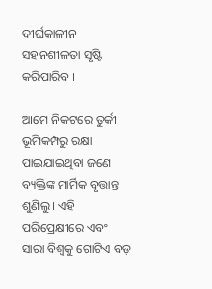ଦୀର୍ଘକାଳୀନ ସହନଶୀଳତା ସୃଷ୍ଟି କରିପାରିବ ।

ଆମେ ନିକଟରେ ତୁର୍କୀ ଭୂମିକମ୍ପରୁ ରକ୍ଷା ପାଇଯାଇଥିବା ଜଣେ ବ୍ୟକ୍ତିଙ୍କ ମାର୍ମିକ ବୃତ୍ତାନ୍ତ ଶୁଣିଲୁ। ଏହି ପରିପ୍ରେକ୍ଷୀରେ ଏବଂ ସାରା ବିଶ୍ୱକୁ ଗୋଟିଏ ବଡ଼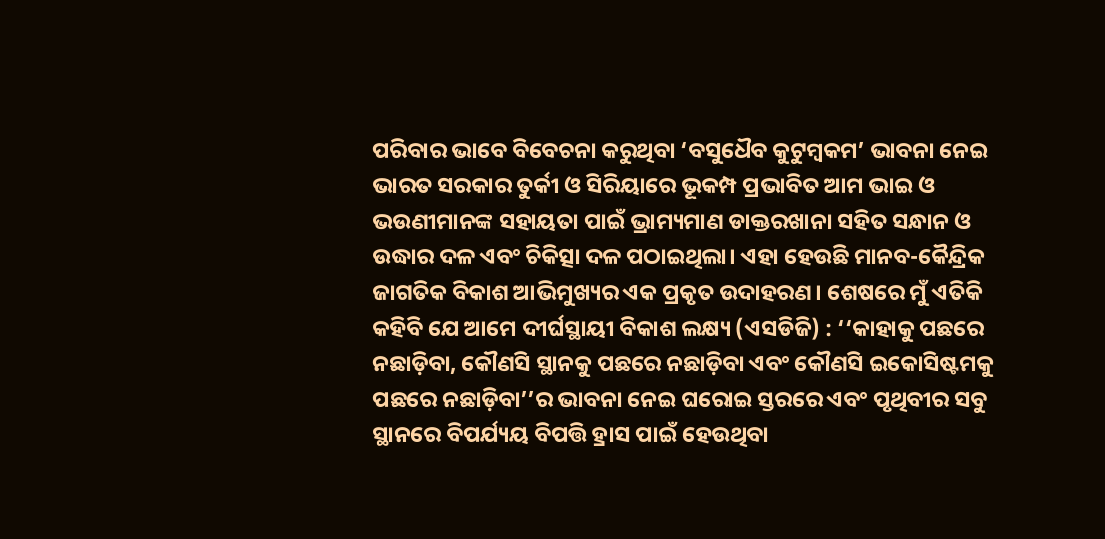ପରିବାର ଭାବେ ବିବେଚନା କରୁଥିବା ‘ବସୁଧୈବ କୁଟୁମ୍ବକମ’ ଭାବନା ନେଇ ଭାରତ ସରକାର ତୁର୍କୀ ଓ ସିରିୟାରେ ଭୂକମ୍ପ ପ୍ରଭାବିତ ଆମ ଭାଇ ଓ ଭଉଣୀମାନଙ୍କ ସହାୟତା ପାଇଁ ଭ୍ରାମ୍ୟମାଣ ଡାକ୍ତରଖାନା ସହିତ ସନ୍ଧାନ ଓ ଉଦ୍ଧାର ଦଳ ଏବଂ ଚିକିତ୍ସା ଦଳ ପଠାଇଥିଲା। ଏହା ହେଉଛି ମାନବ-କୈନ୍ଦ୍ରିକ ଜାଗତିକ ବିକାଶ ଆଭିମୁଖ୍ୟର ଏକ ପ୍ରକୃତ ଉଦାହରଣ। ଶେଷରେ ମୁଁ ଏତିକି କହିବି ଯେ ଆମେ ଦୀର୍ଘସ୍ଥାୟୀ ବିକାଶ ଲକ୍ଷ୍ୟ (ଏସଡିଜି) : ‘‘କାହାକୁ ପଛରେ ନଛାଡ଼ିବା, କୌଣସି ସ୍ଥାନକୁ ପଛରେ ନଛାଡ଼ିବା ଏବଂ କୌଣସି ଇକୋସିଷ୍ଟମକୁ ପଛରେ ନଛାଡ଼ିବା’’ର ଭାବନା ନେଇ ଘରୋଇ ସ୍ତରରେ ଏବଂ ପୃଥିବୀର ସବୁ ସ୍ଥାନରେ ବିପର୍ଯ୍ୟୟ ବିପତ୍ତି ହ୍ରାସ ପାଇଁ ହେଉଥିବା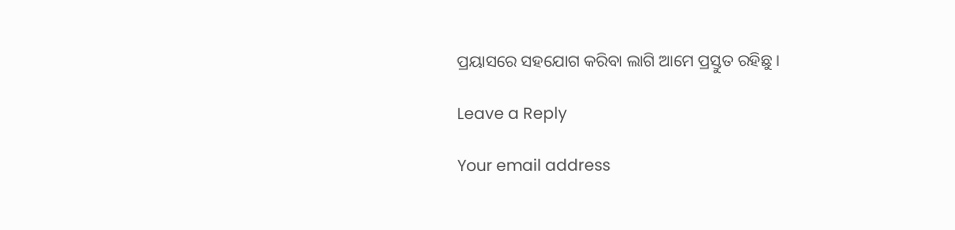ପ୍ରୟାସରେ ସହଯୋଗ କରିବା ଲାଗି ଆମେ ପ୍ରସ୍ତୁତ ରହିଛୁ ।

Leave a Reply

Your email address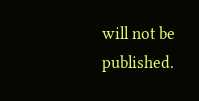will not be published.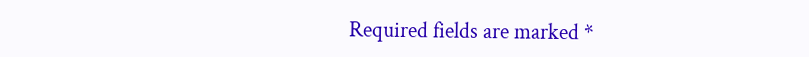Required fields are marked *